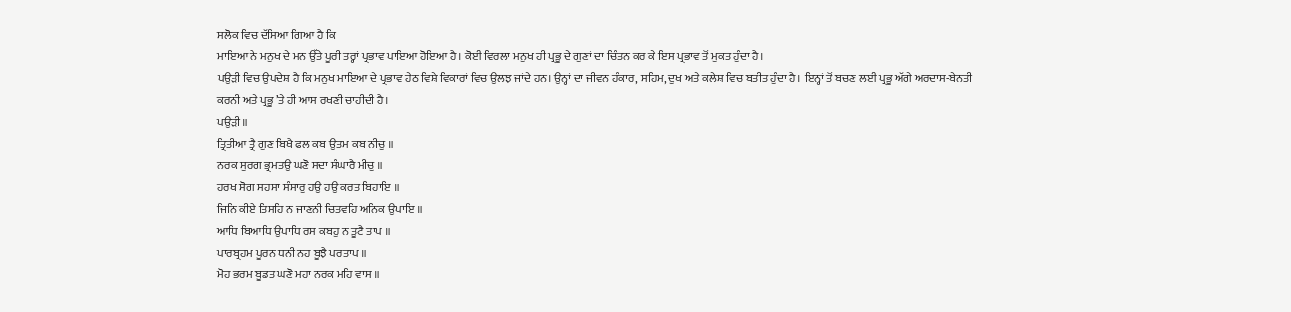ਸਲੋਕ ਵਿਚ ਦੱਸਿਆ ਗਿਆ ਹੈ ਕਿ
ਮਾਇਆ ਨੇ ਮਨੁਖ ਦੇ ਮਨ ਉੱਤੇ ਪੂਰੀ ਤਰ੍ਹਾਂ ਪ੍ਰਭਾਵ ਪਾਇਆ ਹੋਇਆ ਹੈ। ਕੋਈ ਵਿਰਲਾ ਮਨੁਖ ਹੀ ਪ੍ਰਭੂ ਦੇ ਗੁਣਾਂ ਦਾ ਚਿੰਤਨ ਕਰ ਕੇ ਇਸ ਪ੍ਰਭਾਵ ਤੋਂ ਮੁਕਤ ਹੁੰਦਾ ਹੈ।
ਪਉੜੀ ਵਿਚ ਉਪਦੇਸ਼ ਹੈ ਕਿ ਮਨੁਖ ਮਾਇਆ ਦੇ ਪ੍ਰਭਾਵ ਹੇਠ ਵਿਸ਼ੇ ਵਿਕਾਰਾਂ ਵਿਚ ਉਲਝ ਜਾਂਦੇ ਹਨ। ਉਨ੍ਹਾਂ ਦਾ ਜੀਵਨ ਹੰਕਾਰ, ਸਹਿਮ, ਦੁਖ ਅਤੇ ਕਲੇਸ਼ ਵਿਚ ਬਤੀਤ ਹੁੰਦਾ ਹੈ। ਇਨ੍ਹਾਂ ਤੋਂ ਬਚਣ ਲਈ ਪ੍ਰਭੂ ਅੱਗੇ ਅਰਦਾਸ-ਬੇਨਤੀ ਕਰਨੀ ਅਤੇ ਪ੍ਰਭੂ ’ਤੇ ਹੀ ਆਸ ਰਖਣੀ ਚਾਹੀਦੀ ਹੈ।
ਪਉੜੀ ॥
ਤ੍ਰਿਤੀਆ ਤ੍ਰੈ ਗੁਣ ਬਿਖੈ ਫਲ ਕਬ ਉਤਮ ਕਬ ਨੀਚੁ ॥
ਨਰਕ ਸੁਰਗ ਭ੍ਰਮਤਉ ਘਣੋ ਸਦਾ ਸੰਘਾਰੈ ਮੀਚੁ ॥
ਹਰਖ ਸੋਗ ਸਹਸਾ ਸੰਸਾਰੁ ਹਉ ਹਉ ਕਰਤ ਬਿਹਾਇ ॥
ਜਿਨਿ ਕੀਏ ਤਿਸਹਿ ਨ ਜਾਣਨੀ ਚਿਤਵਹਿ ਅਨਿਕ ਉਪਾਇ ॥
ਆਧਿ ਬਿਆਧਿ ਉਪਾਧਿ ਰਸ ਕਬਹੁ ਨ ਤੂਟੈ ਤਾਪ ॥
ਪਾਰਬ੍ਰਹਮ ਪੂਰਨ ਧਨੀ ਨਹ ਬੂਝੈ ਪਰਤਾਪ ॥
ਮੋਹ ਭਰਮ ਬੂਡਤ ਘਣੋ ਮਹਾ ਨਰਕ ਮਹਿ ਵਾਸ ॥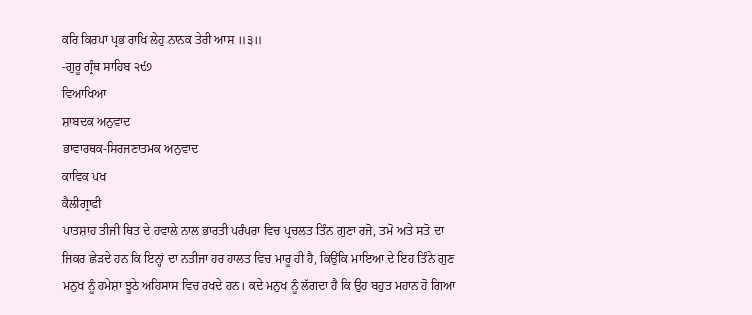ਕਰਿ ਕਿਰਪਾ ਪ੍ਰਭ ਰਾਖਿ ਲੇਹੁ ਨਾਨਕ ਤੇਰੀ ਆਸ ॥੩॥
-ਗੁਰੂ ਗ੍ਰੰਥ ਸਾਹਿਬ ੨੯੭
ਵਿਆਖਿਆ
ਸ਼ਾਬਦਕ ਅਨੁਵਾਦ
ਭਾਵਾਰਥਕ-ਸਿਰਜਣਾਤਮਕ ਅਨੁਵਾਦ
ਕਾਵਿਕ ਪਖ
ਕੈਲੀਗ੍ਰਾਫੀ
ਪਾਤਸ਼ਾਹ ਤੀਜੀ ਥਿਤ ਦੇ ਹਵਾਲੇ ਨਾਲ ਭਾਰਤੀ ਪਰੰਪਰਾ ਵਿਚ ਪ੍ਰਚਲਤ ਤਿੰਨ ਗੁਣਾ ਰਜੋ, ਤਮੋ ਅਤੇ ਸਤੋ ਦਾ ਜਿਕਰ ਛੇੜਦੇ ਹਨ ਕਿ ਇਨ੍ਹਾਂ ਦਾ ਨਤੀਜਾ ਹਰ ਹਾਲਤ ਵਿਚ ਮਾਰੂ ਹੀ ਹੈ, ਕਿਉਂਕਿ ਮਾਇਆ ਦੇ ਇਹ ਤਿੰਨੇ ਗੁਣ ਮਨੁਖ ਨੂੰ ਹਮੇਸ਼ਾ ਝੂਠੇ ਅਹਿਸਾਸ ਵਿਚ ਰਖਦੇ ਹਨ। ਕਦੇ ਮਨੁਖ ਨੂੰ ਲੱਗਦਾ ਹੈ ਕਿ ਉਹ ਬਹੁਤ ਮਹਾਨ ਹੋ ਗਿਆ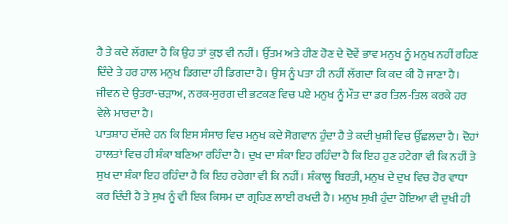ਹੈ ਤੇ ਕਦੇ ਲੱਗਦਾ ਹੈ ਕਿ ਉਹ ਤਾਂ ਕੁਝ ਵੀ ਨਹੀਂ। ਉੱਤਮ ਅਤੇ ਹੀਣ ਹੋਣ ਦੇ ਦੋਵੇਂ ਭਾਵ ਮਨੁਖ ਨੂੰ ਮਨੁਖ ਨਹੀਂ ਰਹਿਣ ਦਿੰਦੇ ਤੇ ਹਰ ਹਾਲ ਮਨੁਖ ਡਿਗਦਾ ਹੀ ਡਿਗਦਾ ਹੈ। ਉਸ ਨੂੰ ਪਤਾ ਹੀ ਨਹੀਂ ਲੱਗਦਾ ਕਿ ਕਦ ਕੀ ਹੋ ਜਾਣਾ ਹੈ। ਜੀਵਨ ਦੇ ਉਤਰਾ-ਚੜਾਅ, ਨਰਕ-ਸੁਰਗ ਦੀ ਭਟਕਣ ਵਿਚ ਪਏ ਮਨੁਖ ਨੂੰ ਮੌਤ ਦਾ ਡਰ ਤਿਲ-ਤਿਲ ਕਰਕੇ ਹਰ ਵੇਲੇ ਮਾਰਦਾ ਹੈ।
ਪਾਤਸ਼ਾਹ ਦੱਸਦੇ ਹਨ ਕਿ ਇਸ ਸੰਸਾਰ ਵਿਚ ਮਨੁਖ ਕਦੇ ਸੋਗਵਾਨ ਹੁੰਦਾ ਹੈ ਤੇ ਕਦੀ ਖੁਸ਼ੀ ਵਿਚ ਉੱਛਲਦਾ ਹੈ। ਦੋਹਾਂ ਹਾਲਤਾਂ ਵਿਚ ਹੀ ਸ਼ੰਕਾ ਬਣਿਆ ਰਹਿੰਦਾ ਹੈ। ਦੁਖ ਦਾ ਸ਼ੰਕਾ ਇਹ ਰਹਿੰਦਾ ਹੈ ਕਿ ਇਹ ਹੁਣ ਹਟੇਗਾ ਵੀ ਕਿ ਨਹੀਂ ਤੇ ਸੁਖ ਦਾ ਸ਼ੰਕਾ ਇਹ ਰਹਿੰਦਾ ਹੈ ਕਿ ਇਹ ਰਹੇਗਾ ਵੀ ਕਿ ਨਹੀਂ। ਸ਼ੰਕਾਲੂ ਬਿਰਤੀ, ਮਨੁਖ ਦੇ ਦੁਖ ਵਿਚ ਹੋਰ ਵਾਧਾ ਕਰ ਦਿੰਦੀ ਹੈ ਤੇ ਸੁਖ ਨੂੰ ਵੀ ਇਕ ਕਿਸਮ ਦਾ ਗ੍ਰਹਿਣ ਲਾਈ ਰਖਦੀ ਹੈ। ਮਨੁਖ ਸੁਖੀ ਹੁੰਦਾ ਹੋਇਆ ਵੀ ਦੁਖੀ ਹੀ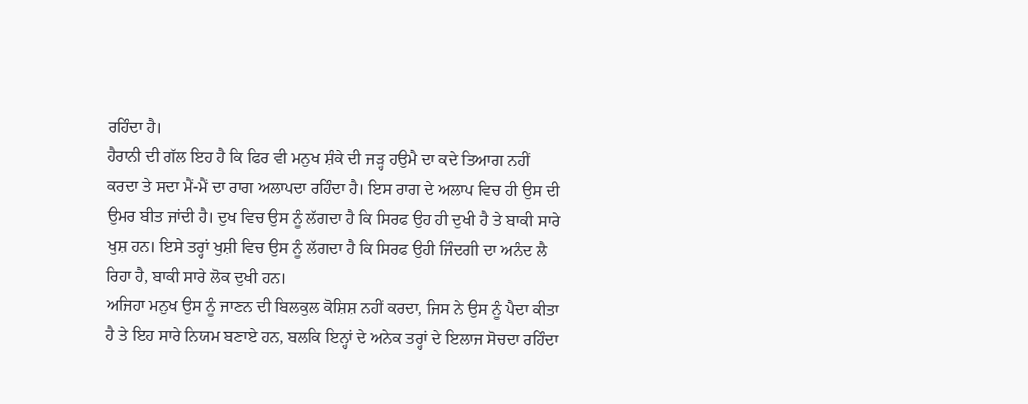ਰਹਿੰਦਾ ਹੈ।
ਹੈਰਾਨੀ ਦੀ ਗੱਲ ਇਹ ਹੈ ਕਿ ਫਿਰ ਵੀ ਮਨੁਖ ਸ਼ੰਕੇ ਦੀ ਜੜ੍ਹ ਹਉਮੈ ਦਾ ਕਦੇ ਤਿਆਗ ਨਹੀਂ ਕਰਦਾ ਤੇ ਸਦਾ ਮੈਂ-ਮੈਂ ਦਾ ਰਾਗ ਅਲਾਪਦਾ ਰਹਿੰਦਾ ਹੈ। ਇਸ ਰਾਗ ਦੇ ਅਲਾਪ ਵਿਚ ਹੀ ਉਸ ਦੀ ਉਮਰ ਬੀਤ ਜਾਂਦੀ ਹੈ। ਦੁਖ ਵਿਚ ਉਸ ਨੂੰ ਲੱਗਦਾ ਹੈ ਕਿ ਸਿਰਫ ਉਹ ਹੀ ਦੁਖੀ ਹੈ ਤੇ ਬਾਕੀ ਸਾਰੇ ਖੁਸ਼ ਹਨ। ਇਸੇ ਤਰ੍ਹਾਂ ਖੁਸ਼ੀ ਵਿਚ ਉਸ ਨੂੰ ਲੱਗਦਾ ਹੈ ਕਿ ਸਿਰਫ ਉਹੀ ਜਿੰਦਗੀ ਦਾ ਅਨੰਦ ਲੈ ਰਿਹਾ ਹੈ, ਬਾਕੀ ਸਾਰੇ ਲੋਕ ਦੁਖੀ ਹਨ।
ਅਜਿਹਾ ਮਨੁਖ ਉਸ ਨੂੰ ਜਾਣਨ ਦੀ ਬਿਲਕੁਲ ਕੋਸ਼ਿਸ਼ ਨਹੀਂ ਕਰਦਾ, ਜਿਸ ਨੇ ਉਸ ਨੂੰ ਪੈਦਾ ਕੀਤਾ ਹੈ ਤੇ ਇਹ ਸਾਰੇ ਨਿਯਮ ਬਣਾਏ ਹਨ, ਬਲਕਿ ਇਨ੍ਹਾਂ ਦੇ ਅਨੇਕ ਤਰ੍ਹਾਂ ਦੇ ਇਲਾਜ ਸੋਚਦਾ ਰਹਿੰਦਾ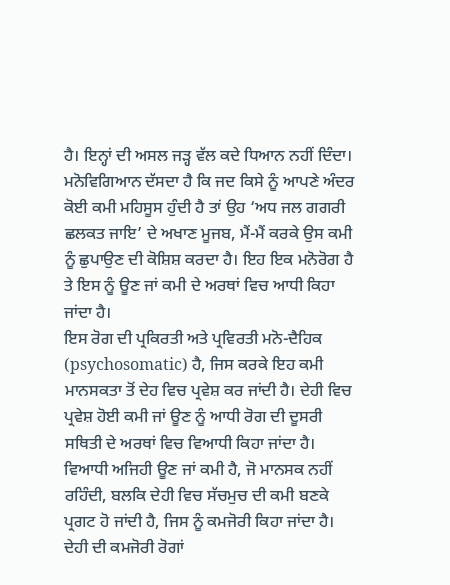ਹੈ। ਇਨ੍ਹਾਂ ਦੀ ਅਸਲ ਜੜ੍ਹ ਵੱਲ ਕਦੇ ਧਿਆਨ ਨਹੀਂ ਦਿੰਦਾ।
ਮਨੋਵਿਗਿਆਨ ਦੱਸਦਾ ਹੈ ਕਿ ਜਦ ਕਿਸੇ ਨੂੰ ਆਪਣੇ ਅੰਦਰ ਕੋਈ ਕਮੀ ਮਹਿਸੂਸ ਹੁੰਦੀ ਹੈ ਤਾਂ ਉਹ ‘ਅਧ ਜਲ ਗਗਰੀ ਛਲਕਤ ਜਾਇ’ ਦੇ ਅਖਾਣ ਮੂਜਬ, ਮੈਂ-ਮੈਂ ਕਰਕੇ ਉਸ ਕਮੀ ਨੂੰ ਛੁਪਾਉਣ ਦੀ ਕੋਸ਼ਿਸ਼ ਕਰਦਾ ਹੈ। ਇਹ ਇਕ ਮਨੋਰੋਗ ਹੈ ਤੇ ਇਸ ਨੂੰ ਊਣ ਜਾਂ ਕਮੀ ਦੇ ਅਰਥਾਂ ਵਿਚ ਆਧੀ ਕਿਹਾ ਜਾਂਦਾ ਹੈ।
ਇਸ ਰੋਗ ਦੀ ਪ੍ਰਕਿਰਤੀ ਅਤੇ ਪ੍ਰਵਿਰਤੀ ਮਨੋ-ਦੈਹਿਕ (psychosomatic) ਹੈ, ਜਿਸ ਕਰਕੇ ਇਹ ਕਮੀ ਮਾਨਸਕਤਾ ਤੋਂ ਦੇਹ ਵਿਚ ਪ੍ਰਵੇਸ਼ ਕਰ ਜਾਂਦੀ ਹੈ। ਦੇਹੀ ਵਿਚ ਪ੍ਰਵੇਸ਼ ਹੋਈ ਕਮੀ ਜਾਂ ਊਣ ਨੂੰ ਆਧੀ ਰੋਗ ਦੀ ਦੂਸਰੀ ਸਥਿਤੀ ਦੇ ਅਰਥਾਂ ਵਿਚ ਵਿਆਧੀ ਕਿਹਾ ਜਾਂਦਾ ਹੈ। ਵਿਆਧੀ ਅਜਿਹੀ ਊਣ ਜਾਂ ਕਮੀ ਹੈ, ਜੋ ਮਾਨਸਕ ਨਹੀਂ ਰਹਿੰਦੀ, ਬਲਕਿ ਦੇਹੀ ਵਿਚ ਸੱਚਮੁਚ ਦੀ ਕਮੀ ਬਣਕੇ ਪ੍ਰਗਟ ਹੋ ਜਾਂਦੀ ਹੈ, ਜਿਸ ਨੂੰ ਕਮਜੋਰੀ ਕਿਹਾ ਜਾਂਦਾ ਹੈ। ਦੇਹੀ ਦੀ ਕਮਜੋਰੀ ਰੋਗਾਂ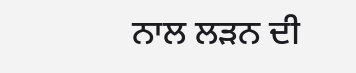ਨਾਲ ਲੜਨ ਦੀ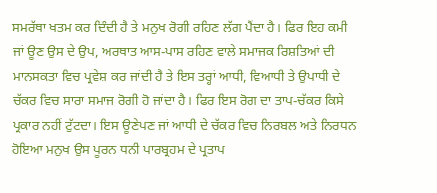ਸਮਰੱਥਾ ਖਤਮ ਕਰ ਦਿੰਦੀ ਹੈ ਤੇ ਮਨੁਖ ਰੋਗੀ ਰਹਿਣ ਲੱਗ ਪੈਂਦਾ ਹੈ। ਫਿਰ ਇਹ ਕਮੀ ਜਾਂ ਊਣ ਉਸ ਦੇ ਉਪ, ਅਰਥਾਤ ਆਸ-ਪਾਸ ਰਹਿਣ ਵਾਲੇ ਸਮਾਜਕ ਰਿਸ਼ਤਿਆਂ ਦੀ ਮਾਨਸਕਤਾ ਵਿਚ ਪ੍ਰਵੇਸ਼ ਕਰ ਜਾਂਦੀ ਹੈ ਤੇ ਇਸ ਤਰ੍ਹਾਂ ਆਧੀ, ਵਿਆਧੀ ਤੇ ਉਪਾਧੀ ਦੇ ਚੱਕਰ ਵਿਚ ਸਾਰਾ ਸਮਾਜ ਰੋਗੀ ਹੋ ਜਾਂਦਾ ਹੈ। ਫਿਰ ਇਸ ਰੋਗ ਦਾ ਤਾਪ-ਚੱਕਰ ਕਿਸੇ ਪ੍ਰਕਾਰ ਨਹੀਂ ਟੁੱਟਦਾ। ਇਸ ਊਣੇਪਣ ਜਾਂ ਆਧੀ ਦੇ ਚੱਕਰ ਵਿਚ ਨਿਰਬਲ ਅਤੇ ਨਿਰਧਨ ਹੋਇਆ ਮਨੁਖ ਉਸ ਪੂਰਨ ਧਨੀ ਪਾਰਬ੍ਰਹਮ ਦੇ ਪ੍ਰਤਾਪ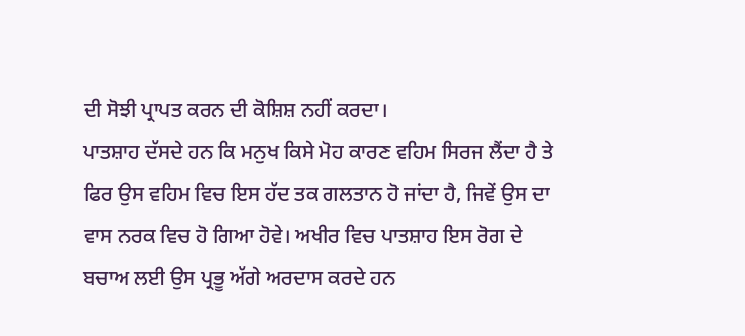ਦੀ ਸੋਝੀ ਪ੍ਰਾਪਤ ਕਰਨ ਦੀ ਕੋਸ਼ਿਸ਼ ਨਹੀਂ ਕਰਦਾ।
ਪਾਤਸ਼ਾਹ ਦੱਸਦੇ ਹਨ ਕਿ ਮਨੁਖ ਕਿਸੇ ਮੋਹ ਕਾਰਣ ਵਹਿਮ ਸਿਰਜ ਲੈਂਦਾ ਹੈ ਤੇ ਫਿਰ ਉਸ ਵਹਿਮ ਵਿਚ ਇਸ ਹੱਦ ਤਕ ਗਲਤਾਨ ਹੋ ਜਾਂਦਾ ਹੈ, ਜਿਵੇਂ ਉਸ ਦਾ ਵਾਸ ਨਰਕ ਵਿਚ ਹੋ ਗਿਆ ਹੋਵੇ। ਅਖੀਰ ਵਿਚ ਪਾਤਸ਼ਾਹ ਇਸ ਰੋਗ ਦੇ ਬਚਾਅ ਲਈ ਉਸ ਪ੍ਰਭੂ ਅੱਗੇ ਅਰਦਾਸ ਕਰਦੇ ਹਨ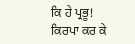ਕਿ ਹੇ ਪ੍ਰਭੂ! ਕਿਰਪਾ ਕਰ ਕੇ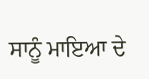ਸਾਨੂੰ ਮਾਇਆ ਦੇ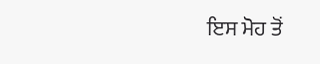ਇਸ ਮੋਹ ਤੋਂ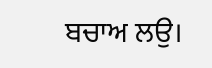ਬਚਾਅ ਲਉ।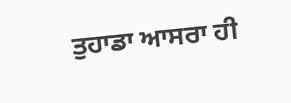ਤੁਹਾਡਾ ਆਸਰਾ ਹੀ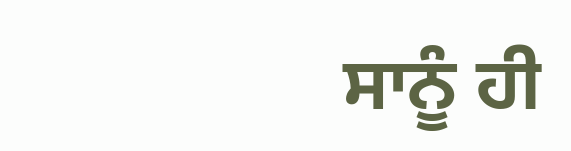ਸਾਨੂੰ ਹੀ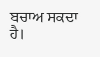ਬਚਾਅ ਸਕਦਾ ਹੈ।